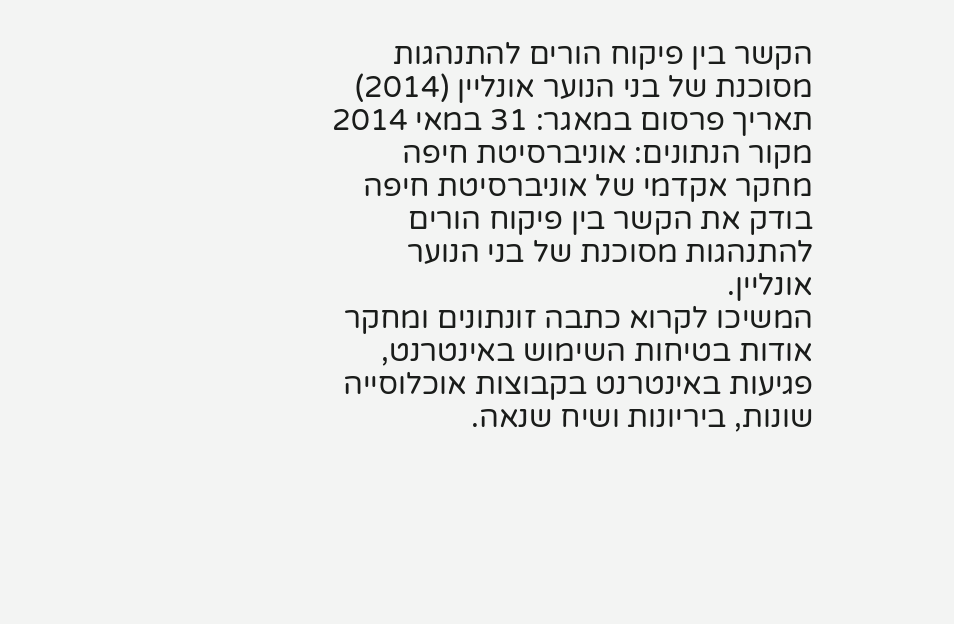הקשר בין פיקוח הורים להתנהגות מסוכנת של בני הנוער אונליין (2014)
תאריך פרסום במאגר: 31 במאי 2014
מקור הנתונים: אוניברסיטת חיפה
מחקר אקדמי של אוניברסיטת חיפה בודק את הקשר בין פיקוח הורים להתנהגות מסוכנת של בני הנוער אונליין.
המשיכו לקרוא כתבה זונתונים ומחקר אודות בטיחות השימוש באינטרנט, פגיעות באינטרנט בקבוצות אוכלוסייה שונות, ביריונות ושיח שנאה.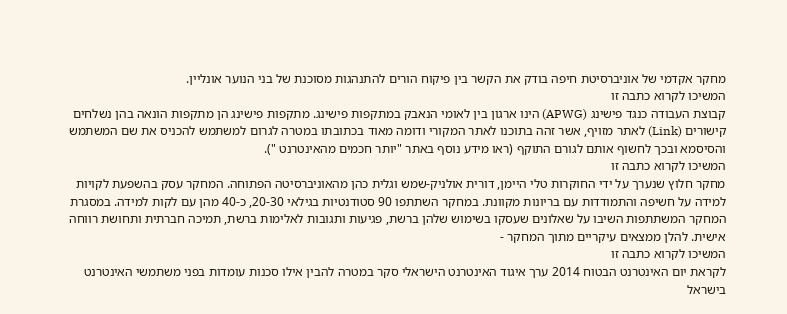מחקר אקדמי של אוניברסיטת חיפה בודק את הקשר בין פיקוח הורים להתנהגות מסוכנת של בני הנוער אונליין.
המשיכו לקרוא כתבה זו
קבוצת העבודה כנגד פישינג (APWG) הינו ארגון בין לאומי הנאבק במתקפות פישינג. מתקפות פישינג הן מתקפות הונאה בהן נשלחים קישורים (Link) לאתר מזויף, אשר זהה בתוכנו לאתר המקורי ודומה מאוד בכתובתו במטרה לגרום למשתמש להכניס את שם המשתמש והסיסמא ובכך לחשוף אותם לגורם התוקף (ראו מידע נוסף באתר "יותר חכמים מהאינטרנט ").
המשיכו לקרוא כתבה זו
מחקר חלוץ שנערך על ידי החוקרות טלי היימן, דורית אולניק-שמש וגלית כהן מהאוניברסיטה הפתוחה. המחקר עסק בהשפעת לקויות למידה על חשיפה והתמודדות עם בריונות מקוונת. במחקר השתתפו 90 סטודנטיות בגילאי 20-30, כ-40 מהן עם לקות למידה. במסגרת המחקר המשתתפות השיבו על שאלונים שעסקו בשימוש שלהן ברשת, פגיעות ותגובות לאלימות ברשת, תמיכה חברתית ותחושת רווחה אישית. להלן ממצאים עיקריים מתוך המחקר -
המשיכו לקרוא כתבה זו
לקראת יום האינטרנט הבטוח 2014 ערך איגוד האינטרנט הישראלי סקר במטרה להבין אילו סכנות עומדות בפני משתמשי האינטרנט בישראל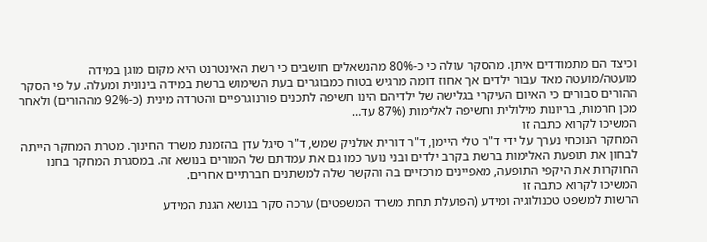וכיצד הם מתמודדים איתן. מהסקר עולה כי כ-80% מהנשאלים חושבים כי רשת האינטרנט היא מקום מוגן במידה מועטה/מועטה מאד עבור ילדים אך אחוז דומה מרגיש בטוח כמבוגרים בעת השימוש ברשת במידה בינונית ומעלה. על פי הסקר ההורים סבורים כי האיום העיקרי בגלישה של ילדיהם הינו חשיפה לתכנים פורנוגרפיים והטרדה מינית (כ-92% מההורים) ולאחר מכן חרמות, בריונות מילולית וחשיפה לאלימות (87% עד…
המשיכו לקרוא כתבה זו
המחקר הנוכחי נערך על ידי ד"ר טלי היימן, ד"ר דורית אולניק שמש, ד"ר סיגל עדן בהזמנת משרד החינוך. מטרת המחקר הייתה לבחון את תופעת האלימות ברשת בקרב ילדים ובני נוער כמו גם את עמדתם של המורים בנושא זה. במסגרת המחקר בחנו החוקרות את היקפי התופעה, מאפיינים מרכזיים בה והקשר שלה למשתנים חברתיים אחרים.
המשיכו לקרוא כתבה זו
הרשות למשפט טכנולוגיה ומידע (הפועלת תחת משרד המשפטים) ערכה סקר בנושא הגנת המידע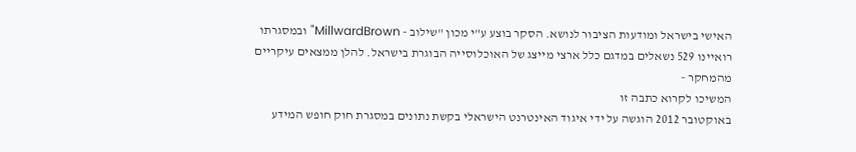האישי בישראל ומודעות הציבור לנושא. הסקר בוצע ע"י מכון "שילוב - MillwardBrown" ובמסגרתו רואיינו 529 נשאלים במדגם כלל ארצי מייצג של האוכלוסייה הבוגרת בישראל. להלן ממצאים עיקריים מהמחקר -
המשיכו לקרוא כתבה זו
באוקטובר 2012 הוגשה על ידי איגוד האינטרנט הישראלי בקשת נתונים במסגרת חוק חופש המידע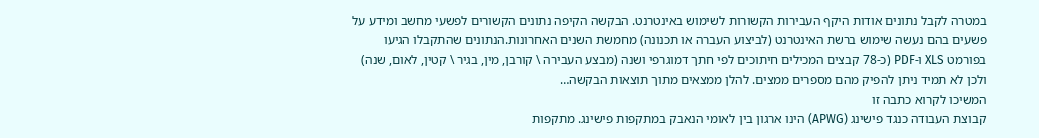במטרה לקבל נתונים אודות היקף העבירות הקשורות לשימוש באינטרנט. הבקשה הקיפה נתונים הקשורים לפשעי מחשב ומידע על פשעים בהם נעשה שימוש ברשת האינטרנט (לביצוע העברה או תכנונה) מחמשת השנים האחרונות.הנתונים שהתקבלו הגיעו בפורמט XLS ו-PDF (כ-78 קבצים המכילים חיתוכים לפי חתך דמוגרפי ושנה (מבצע העבירה \ קורבן, מין, בגיר \ קטין, לאום, שנה) ולכן לא תמיד ניתן להפיק מהם מספרים ממצים. להלן ממצאים מתוך תוצאות הבקשה…
המשיכו לקרוא כתבה זו
קבוצת העבודה כנגד פישינג (APWG) הינו ארגון בין לאומי הנאבק במתקפות פישינג. מתקפות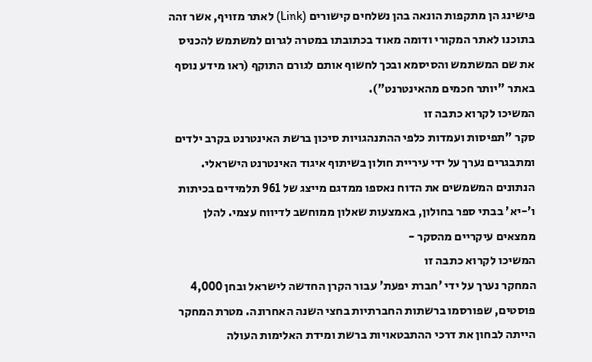פישינג הן מתקפות הונאה בהן נשלחים קישורים (Link) לאתר מזויף, אשר זהה בתוכנו לאתר המקורי ודומה מאוד בכתובתו במטרה לגרום למשתמש להכניס את שם המשתמש והסיסמא ובכך לחשוף אותם לגורם התוקף (ראו מידע נוסף באתר "יותר חכמים מהאינטרנט").
המשיכו לקרוא כתבה זו
סקר "תפיסות ועמדות כלפי ההתנהגויות סיכון ברשת האינטרנט בקרב ילדים ומתבגרים נערך על ידי עיריית חולון בשיתוף איגוד האינטרנט הישראלי. הנתונים המשמשים את הדוח נאספו ממדגם מייצג של 961 תלמידים בכיתות ו'-יא' בבתי ספר בחולון, באמצעות שאלון ממוחשב לדיווח עצמי. להלן ממצאים עיקריים מהסקר -
המשיכו לקרוא כתבה זו
המחקר נערך על ידי 'חברת יפעת' עבור הקרן החדשה לישראל ובחן 4,000 פוסטים, שפורסמו ברשתות החברתיות בחצי השנה האחרונה. מטרת המחקר הייתה לבחון את דרכי ההתבטאויות ברשת ומידת האלימות העולה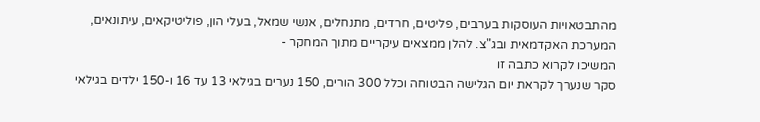מהתבטאויות העוסקות בערבים, פליטים, חרדים, מתנחלים, אנשי שמאל, בעלי הון, פוליטיקאים, עיתונאים, המערכת האקדמאית ובג"צ. להלן ממצאים עיקריים מתוך המחקר -
המשיכו לקרוא כתבה זו
סקר שנערך לקראת יום הגלישה הבטוחה וכלל 300 הורים, 150 נערים בגילאי 13 עד 16 ו-150 ילדים בגילאי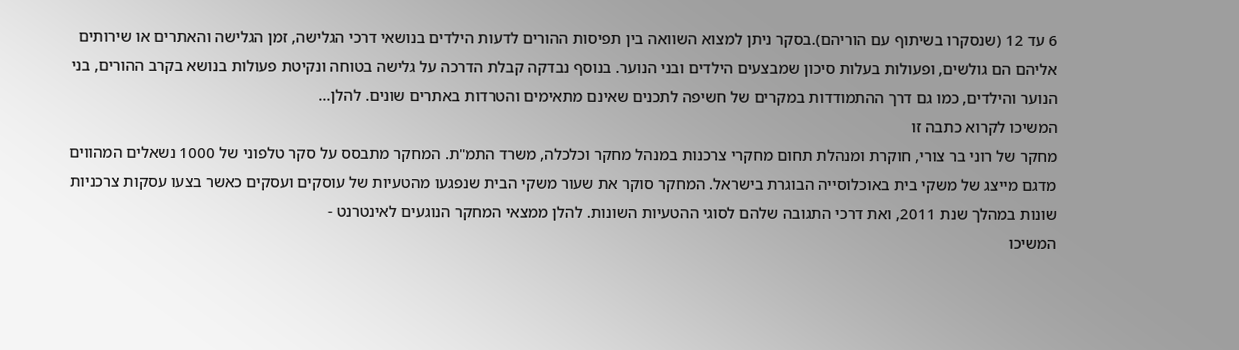6 עד 12 (שנסקרו בשיתוף עם הוריהם).בסקר ניתן למצוא השוואה בין תפיסות ההורים לדעות הילדים בנושאי דרכי הגלישה, זמן הגלישה והאתרים או שירותים אליהם הם גולשים, ופעולות בעלות סיכון שמבצעים הילדים ובני הנוער. בנוסף נבדקה קבלת הדרכה על גלישה בטוחה ונקיטת פעולות בנושא בקרב ההורים, בני הנוער והילדים, כמו גם דרך ההתמודדות במקרים של חשיפה לתכנים שאינם מתאימים והטרדות באתרים שונים. להלן…
המשיכו לקרוא כתבה זו
מחקר של רוני בר צורי, חוקרת ומנהלת תחום מחקרי צרכנות במנהל מחקר וכלכלה, משרד התמ"ת. המחקר מתבסס על סקר טלפוני של 1000 נשאלים המהווים מדגם מייצג של משקי בית באוכלוסייה הבוגרת בישראל. המחקר סוקר את שעור משקי הבית שנפגעו מהטעיות של עוסקים ועסקים כאשר בצעו עסקות צרכניות שונות במהלך שנת 2011, ואת דרכי התגובה שלהם לסוגי ההטעיות השונות. להלן ממצאי המחקר הנוגעים לאינטרנט -
המשיכו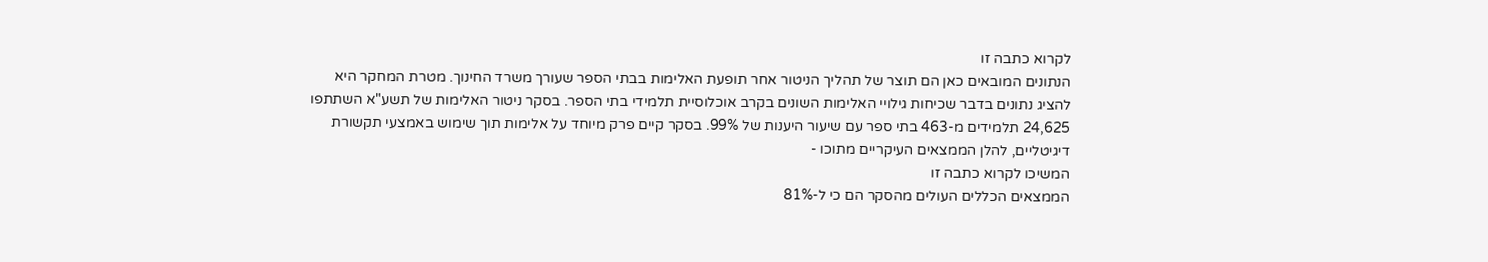לקרוא כתבה זו
הנתונים המובאים כאן הם תוצר של תהליך הניטור אחר תופעת האלימות בבתי הספר שעורך משרד החינוך. מטרת המחקר היא להציג נתונים בדבר שכיחות גילויי האלימות השונים בקרב אוכלוסיית תלמידי בתי הספר. בסקר ניטור האלימות של תשע"א השתתפו 24,625 תלמידים מ-463 בתי ספר עם שיעור היענות של 99%. בסקר קיים פרק מיוחד על אלימות תוך שימוש באמצעי תקשורת דיגיטליים, להלן הממצאים העיקריים מתוכו -
המשיכו לקרוא כתבה זו
הממצאים הכללים העולים מהסקר הם כי ל-81%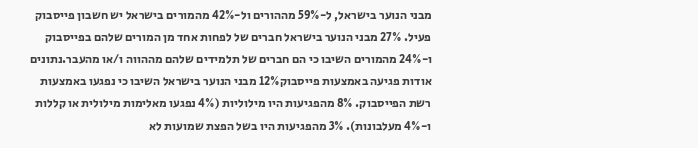מבני הנוער בישראל, ל-59% מההורים ול-42% מהמורים בישראל יש חשבון פייסבוק פעיל. 27% מבני הנוער בישראל חברים של לפחות אחד מן המורים שלהם בפייסבוק ו-24% מהמורים השיבו כי הם חברים של תלמידים שלהם מההווה ו/או מהעבר.נתונים אודות פגיעה באמצעות פייסבוק12% מבני הנוער בישראל השיבו כי נפגעו באמצעות רשת הפייסבוק. 8% מהפגיעות היו מילוליות (4% נפגעו מאלימות מילולית או קללות ו-4% מעלבונות). 3% מהפגיעות היו בשל הפצת שמועות לא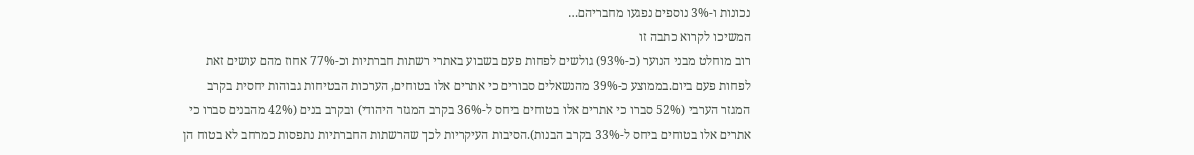נכונות ו-3% נוספים נפגעו מחבריהם…
המשיכו לקרוא כתבה זו
רוב מוחלט מבני הנוער (כ-93%) גולשים לפחות פעם בשבוע באתרי רשתות חברתיות וכ-77% אחוז מהם עושים זאת לפחות פעם ביום.בממוצע כ-39% מהנשאלים סבורים כי אתרים אלו בטוחים, הערכות הבטיחות גבוהות יחסית בקרב המגזר הערבי (52% סברו כי אתרים אלו בטוחים ביחס ל-36% בקרב המגזר היהודי) ובקרב בנים (42% מהבנים סברו כי אתרים אלו בטוחים ביחס ל-33% בקרב הבנות).הסיבות העיקריות לכך שהרשתות החברתיות נתפסות כמרחב לא בטוח הן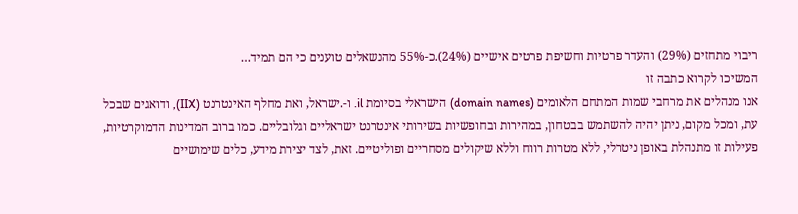ריבוי מתחזים (29%) והעדר פרטיות וחשיפת פרטים אישיים (24%).כ-55% מהנשאלים טוענים כי הם תמיד…
המשיכו לקרוא כתבה זו
אנו מנהלים את מרחבי שמות המתחם הלאומים (domain names) הישראלי בסיומת il. ו-.ישראל, ואת מחלף האינטרנט (IIX), ודואגים שבכל עת, ומכל מקום, ניתן יהיה להשתמש בבטחון, במהירות ובחופשיות בשירותי אינטרנט ישראליים וגלובליים. כמו ברוב המדינות הדמוקרטיות, פעילות זו מתנהלת באופן ניטרלי, ללא מטרות רווח וללא שיקולים מסחריים ופוליטיים. זאת, לצד יצירת מידע, כלים שימושיים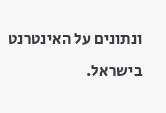ונתונים על האינטרנט בישראל.